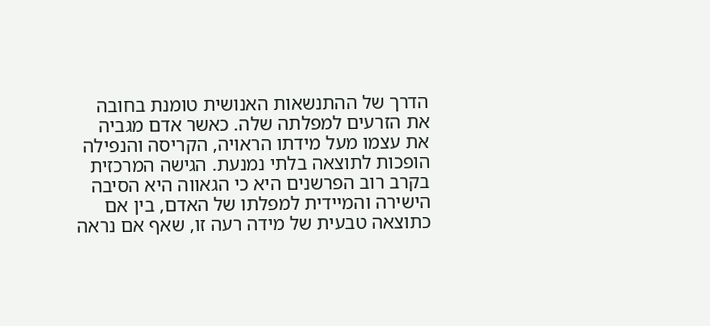הדרך של ההתנשאות האנושית טומנת בחובה את הזרעים למפלתה שלה. כאשר אדם מגביה את עצמו מעל מידתו הראויה, הקריסה והנפילה הופכות לתוצאה בלתי נמנעת. הגישה המרכזית בקרב רוב הפרשנים היא כי הגאווה היא הסיבה הישירה והמיידית למפלתו של האדם, בין אם כתוצאה טבעית של מידה רעה זו, שאף אם נראה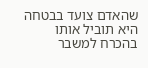שהאדם צועד בבטחה היא תוביל אותו בהכרח למשבר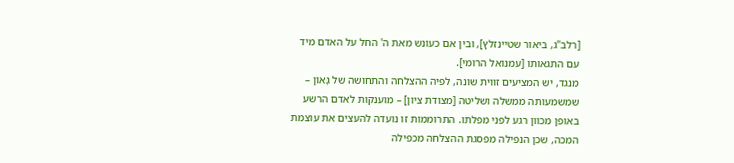[רלב"ג, ביאור שטיינזלץ], ובין אם כעונש מאת ה' החל על האדם מיד עם התגאותו [עמנואל הרומי].
מנגד, יש המציעים זווית שונה, לפיה ההצלחה והתחושה של גָּאוֹן – שמשמעותה ממשלה ושליטה [מצודת ציון] – מוענקות לאדם הרשע באופן מכוון רגע לפני מפלתו. התרוממות זו נועדה להעצים את עוצמת המכה, שכן הנפילה מפסגת ההצלחה מכפילה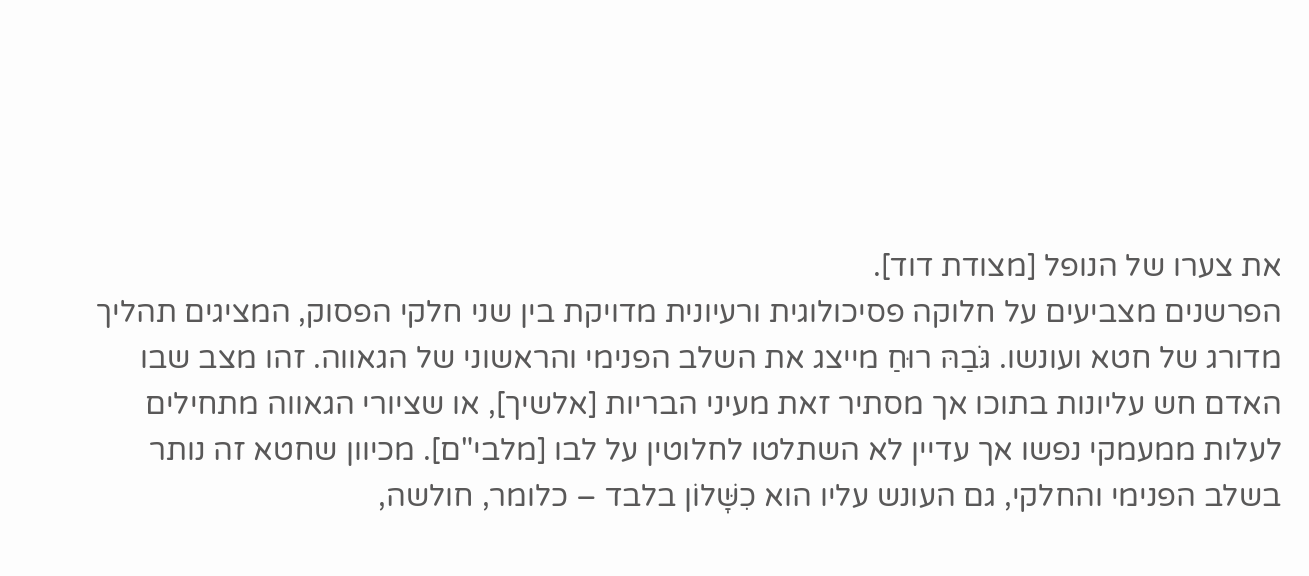את צערו של הנופל [מצודת דוד].
הפרשנים מצביעים על חלוקה פסיכולוגית ורעיונית מדויקת בין שני חלקי הפסוק, המציגים תהליך מדורג של חטא ועונשו. גֹּבַהּ רוּחַ מייצג את השלב הפנימי והראשוני של הגאווה. זהו מצב שבו האדם חש עליונות בתוכו אך מסתיר זאת מעיני הבריות [אלשיך], או שציורי הגאווה מתחילים לעלות ממעמקי נפשו אך עדיין לא השתלטו לחלוטין על לבו [מלבי"ם]. מכיוון שחטא זה נותר בשלב הפנימי והחלקי, גם העונש עליו הוא כִשָּׁלוֹן בלבד – כלומר, חולשה,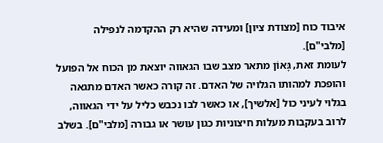איבוד כוח [מצודת ציון] ומעידה שהיא רק ההקדמה לנפילה [מלבי"ם].
לעומת זאת, גָּאוֹן מתאר מצב שבו הגאווה יוצאת מן הכוח אל הפועל והופכת למהותו הגלויה של האדם. זה קורה כאשר האדם מתגאה בגלוי לעיני כול [אלשיך], או כאשר לבו נכבש כליל על ידי הגאווה, לרוב בעקבות מעלות חיצוניות כגון עושר או גבורה [מלבי"ם]. בשלב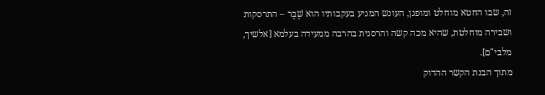זה, שבו החטא מוחלט ומופגן, העונש המגיע בעקבותיו הוא שֶׁבֶר – התרסקות ושבירה מוחלטת, שהיא מכה קשה והרסנית בהרבה ממעידה בעלמא [אלשיך, מלבי"ם].
מתוך הבנת הקשר ההדוק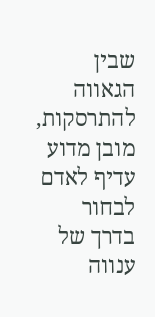שבין הגאווה להתרסקות, מובן מדוע עדיף לאדם לבחור בדרך של ענווה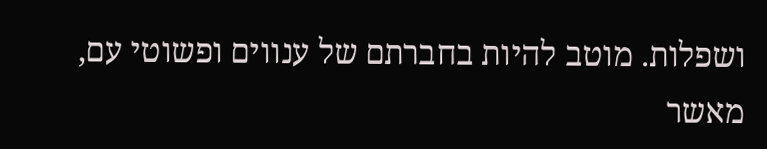ושפלות. מוטב להיות בחברתם של ענווים ופשוטי עם, מאשר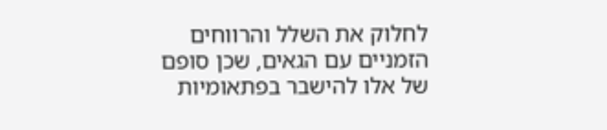לחלוק את השלל והרווחים הזמניים עם הגאים, שכן סופם של אלו להישבר בפתאומיות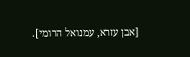[אבן עזרא, עמנואל הרומי].